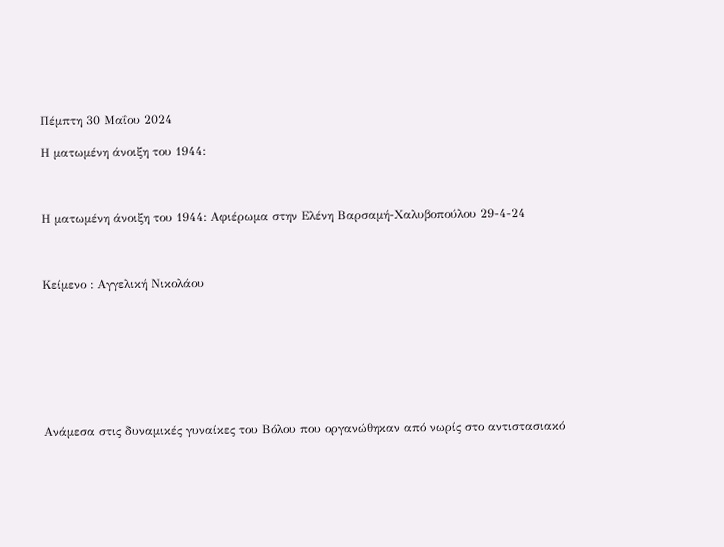Πέμπτη 30 Μαΐου 2024

Η ματωμένη άνοιξη του 1944:



Η ματωμένη άνοιξη του 1944: Αφιέρωμα στην Ελένη Βαρσαμή-Χαλυβοπούλου 29-4-24



Κείμενο : Αγγελική Νικολάου








Ανάμεσα στις δυναμικές γυναίκες του Βόλου που οργανώθηκαν από νωρίς στο αντιστασιακό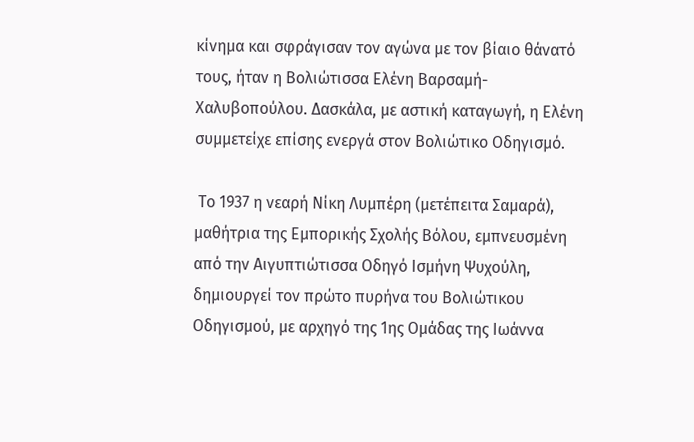κίνημα και σφράγισαν τον αγώνα με τον βίαιο θάνατό τους, ήταν η Βολιώτισσα Ελένη Βαρσαμή-Χαλυβοπούλου. Δασκάλα, με αστική καταγωγή, η Ελένη συμμετείχε επίσης ενεργά στον Βολιώτικο Οδηγισμό.

 Το 1937 η νεαρή Νίκη Λυμπέρη (μετέπειτα Σαμαρά), μαθήτρια της Εμπορικής Σχολής Βόλου, εμπνευσμένη από την Αιγυπτιώτισσα Οδηγό Ισμήνη Ψυχούλη, δημιουργεί τον πρώτο πυρήνα του Βολιώτικου Οδηγισμού, με αρχηγό της 1ης Ομάδας της Ιωάννα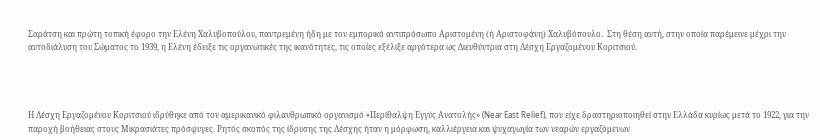Σαράτση και πρώτη τοπική έφορο την Ελένη Χαλυβοπούλου, παντρεμένη ήδη με τον εμπορικό αντιπρόσωπο Αριστομένη (ή Αριστοφάνη) Χαλυβόπουλο.  Στη θέση αυτή, στην οποία παρέμεινε μέχρι την αυτοδιάλυση του Σώματος το 1939, η Ελένη έδειξε τις οργανωτικές της ικανότητες, τις οποίες εξέλιξε αργότερα ως Διευθύντρια στη Λέσχη Εργαζομένου Κοριτσιού.




Η Λέσχη Εργαζομένου Κοριτσιού ιδρύθηκε από τον αμερικανικό φιλανθρωπικό οργανισμό «Περίθαλψη Εγγύς Ανατολής» (Near East Relief), που είχε δραστηριοποιηθεί στην Ελλάδα κυρίως μετά το 1922, για την παροχή βοήθειας στους Μικρασιάτες πρόσφυγες. Ρητός σκοπός της ίδρυσης της Λέσχης ήταν η μόρφωση, καλλιέργεια και ψυχαγωγία των νεαρών εργαζόμενων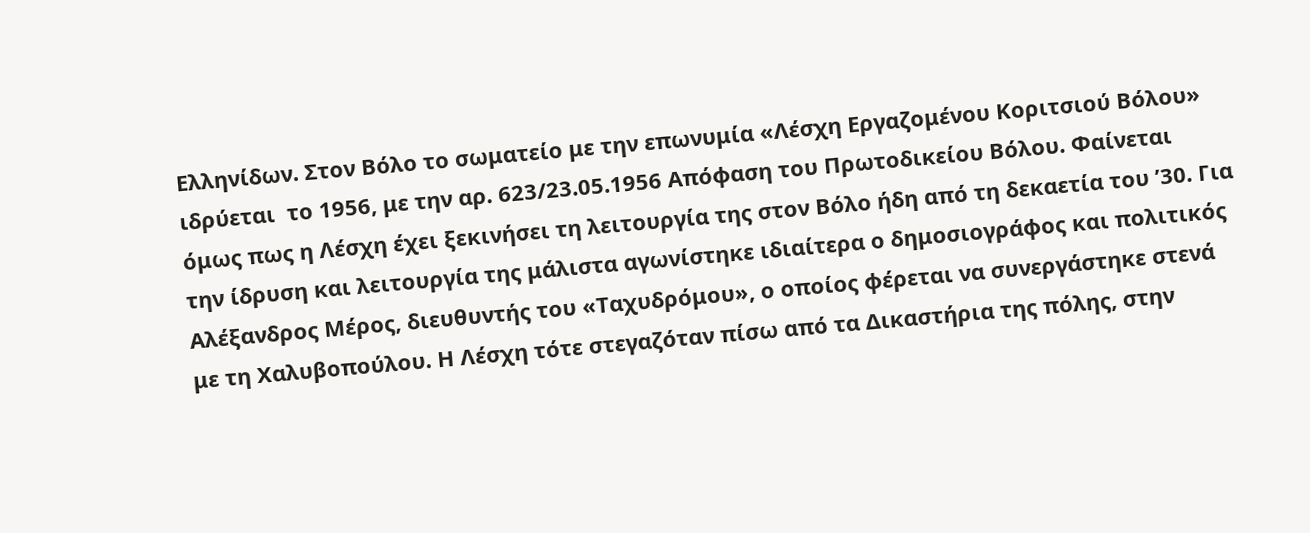Ελληνίδων. Στον Βόλο το σωματείο με την επωνυμία «Λέσχη Εργαζομένου Κοριτσιού Βόλου» ιδρύεται  το 1956, με την αρ. 623/23.05.1956 Απόφαση του Πρωτοδικείου Βόλου. Φαίνεται όμως πως η Λέσχη έχει ξεκινήσει τη λειτουργία της στον Βόλο ήδη από τη δεκαετία του ’30. Για την ίδρυση και λειτουργία της μάλιστα αγωνίστηκε ιδιαίτερα ο δημοσιογράφος και πολιτικός Αλέξανδρος Μέρος, διευθυντής του «Ταχυδρόμου», ο οποίος φέρεται να συνεργάστηκε στενά με τη Χαλυβοπούλου. Η Λέσχη τότε στεγαζόταν πίσω από τα Δικαστήρια της πόλης, στην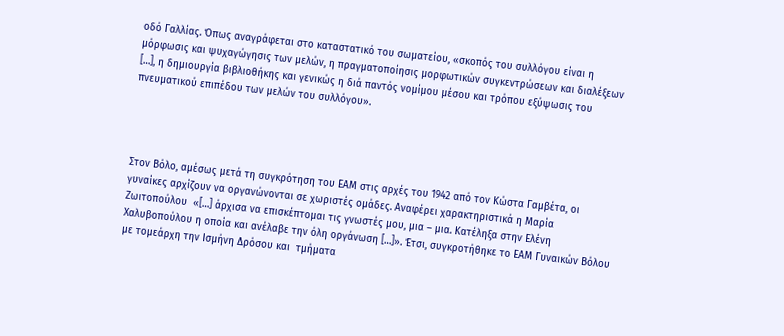οδό Γαλλίας. Όπως αναγράφεται στο καταστατικό του σωματείου, «σκοπός του συλλόγου είναι η μόρφωσις και ψυχαγώγησις των μελών, η πραγματοποίησις μορφωτικών συγκεντρώσεων και διαλέξεων […], η δημιουργία βιβλιοθήκης και γενικώς η διά παντός νομίμου μέσου και τρόπου εξύψωσις του πνευματικού επιπέδου των μελών του συλλόγου».




Στον Βόλο, αμέσως μετά τη συγκρότηση του ΕΑΜ στις αρχές του 1942 από τον Κώστα Γαμβέτα, οι γυναίκες αρχίζουν να οργανώνονται σε χωριστές ομάδες. Αναφέρει χαρακτηριστικά η Μαρία Ζωιτοπούλου  «[…] άρχισα να επισκέπτομαι τις γνωστές μου, μια – μια. Κατέληξα στην Ελένη Χαλυβοπούλου η οποία και ανέλαβε την όλη οργάνωση […]». Έτσι, συγκροτήθηκε το ΕΑΜ Γυναικών Βόλου με τομεάρχη την Ισμήνη Δρόσου και  τμήματα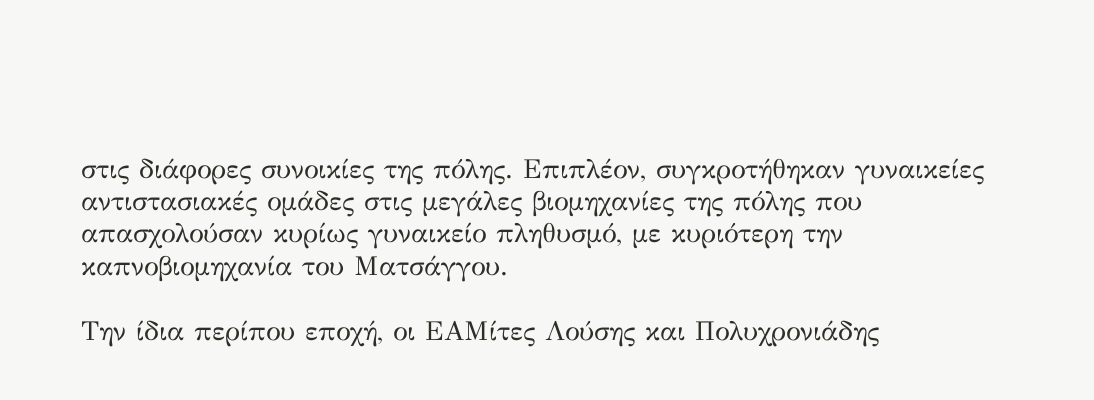στις διάφορες συνοικίες της πόλης. Επιπλέον, συγκροτήθηκαν γυναικείες αντιστασιακές ομάδες στις μεγάλες βιομηχανίες της πόλης που απασχολούσαν κυρίως γυναικείο πληθυσμό, με κυριότερη την καπνοβιομηχανία του Ματσάγγου.

Την ίδια περίπου εποχή, οι ΕΑΜίτες Λούσης και Πολυχρονιάδης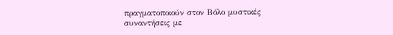πραγματοποιούν στον Βόλο μυστικές συναντήσεις με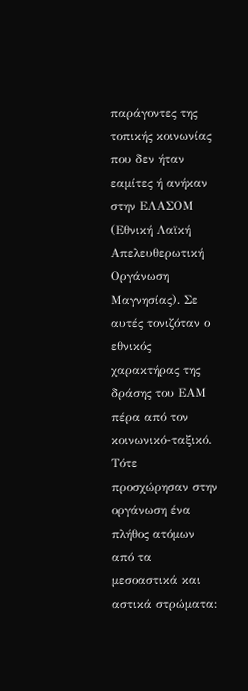παράγοντες της τοπικής κοινωνίας που δεν ήταν εαμίτες ή ανήκαν στην ΕΛΑΣΟΜ (Εθνική Λαϊκή Απελευθερωτική Οργάνωση Μαγνησίας). Σε αυτές τονιζόταν ο εθνικός χαρακτήρας της δράσης του ΕΑΜ πέρα από τον κοινωνικό-ταξικό. Τότε προσχώρησαν στην οργάνωση ένα πλήθος ατόμων από τα μεσοαστικά και αστικά στρώματα: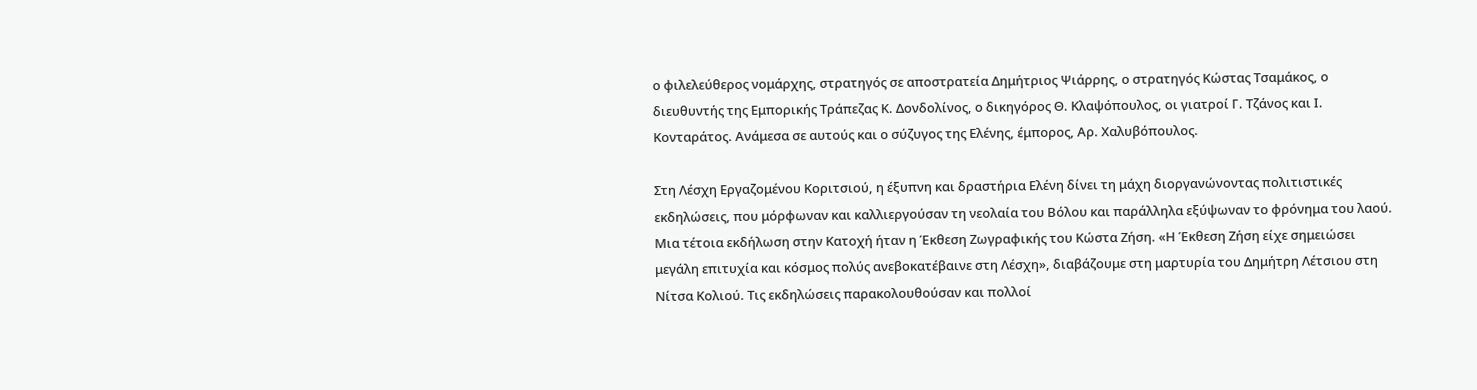ο φιλελεύθερος νομάρχης, στρατηγός σε αποστρατεία Δημήτριος Ψιάρρης, ο στρατηγός Κώστας Τσαμάκος, ο διευθυντής της Εμπορικής Τράπεζας Κ. Δονδολίνος, ο δικηγόρος Θ. Κλαψόπουλος, οι γιατροί Γ. Τζάνος και Ι. Κονταράτος. Ανάμεσα σε αυτούς και ο σύζυγος της Ελένης, έμπορος, Αρ. Χαλυβόπουλος.

Στη Λέσχη Εργαζομένου Κοριτσιού, η έξυπνη και δραστήρια Ελένη δίνει τη μάχη διοργανώνοντας πολιτιστικές εκδηλώσεις, που μόρφωναν και καλλιεργούσαν τη νεολαία του Βόλου και παράλληλα εξύψωναν το φρόνημα του λαού. Μια τέτοια εκδήλωση στην Κατοχή ήταν η Έκθεση Ζωγραφικής του Κώστα Ζήση. «Η Έκθεση Ζήση είχε σημειώσει μεγάλη επιτυχία και κόσμος πολύς ανεβοκατέβαινε στη Λέσχη», διαβάζουμε στη μαρτυρία του Δημήτρη Λέτσιου στη Νίτσα Κολιού. Τις εκδηλώσεις παρακολουθούσαν και πολλοί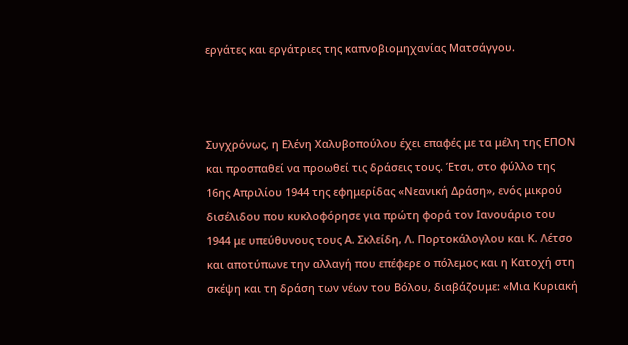εργάτες και εργάτριες της καπνοβιομηχανίας Ματσάγγου.



Συγχρόνως, η Ελένη Χαλυβοπούλου έχει επαφές με τα μέλη της ΕΠΟΝ και προσπαθεί να προωθεί τις δράσεις τους. Έτσι, στο φύλλο της 16ης Απριλίου 1944 της εφημερίδας «Νεανική Δράση», ενός μικρού δισέλιδου που κυκλοφόρησε για πρώτη φορά τον Ιανουάριο του 1944 με υπεύθυνους τους Α. Σκλείδη, Λ. Πορτοκάλογλου και Κ. Λέτσο και αποτύπωνε την αλλαγή που επέφερε ο πόλεμος και η Κατοχή στη σκέψη και τη δράση των νέων του Βόλου, διαβάζουμε: «Μια Κυριακή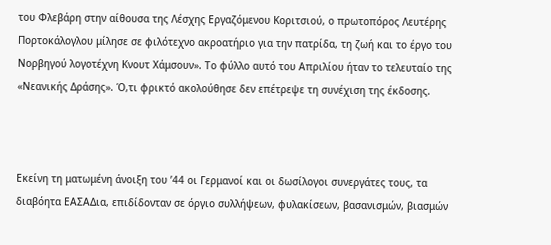του Φλεβάρη στην αίθουσα της Λέσχης Εργαζόμενου Κοριτσιού, ο πρωτοπόρος Λευτέρης Πορτοκάλογλου μίλησε σε φιλότεχνο ακροατήριο για την πατρίδα, τη ζωή και το έργο του Νορβηγού λογοτέχνη Κνουτ Χάμσουν». Το φύλλο αυτό του Απριλίου ήταν το τελευταίο της «Νεανικής Δράσης». Ό,τι φρικτό ακολούθησε δεν επέτρεψε τη συνέχιση της έκδοσης.



Εκείνη τη ματωμένη άνοιξη του ’44 οι Γερμανοί και οι δωσίλογοι συνεργάτες τους, τα διαβόητα ΕΑΣΑΔια, επιδίδονταν σε όργιο συλλήψεων, φυλακίσεων, βασανισμών, βιασμών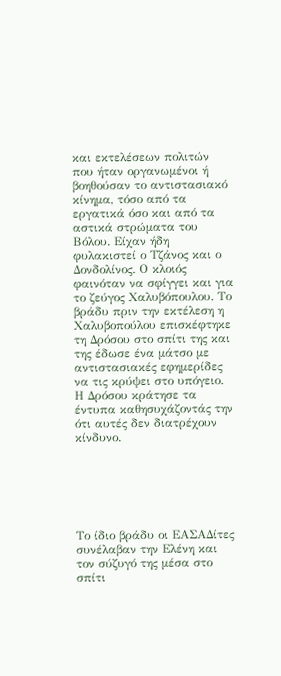και εκτελέσεων πολιτών που ήταν οργανωμένοι ή βοηθούσαν το αντιστασιακό κίνημα, τόσο από τα εργατικά όσο και από τα αστικά στρώματα του Βόλου. Είχαν ήδη φυλακιστεί ο Τζάνος και ο Δονδολίνος. Ο κλοιός φαινόταν να σφίγγει και για το ζεύγος Χαλυβόπουλου. Το βράδυ πριν την εκτέλεση η Χαλυβοπούλου επισκέφτηκε τη Δρόσου στο σπίτι της και της έδωσε ένα μάτσο με αντιστασιακές εφημερίδες να τις κρύψει στο υπόγειο. Η Δρόσου κράτησε τα έντυπα καθησυχάζοντάς την ότι αυτές δεν διατρέχουν κίνδυνο.






Το ίδιο βράδυ οι ΕΑΣΑΔίτες συνέλαβαν την Ελένη και τον σύζυγό της μέσα στο σπίτι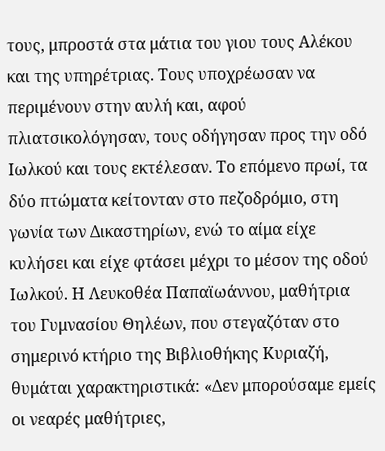τους, μπροστά στα μάτια του γιου τους Αλέκου και της υπηρέτριας. Τους υποχρέωσαν να περιμένουν στην αυλή και, αφού πλιατσικολόγησαν, τους οδήγησαν προς την οδό Ιωλκού και τους εκτέλεσαν. Το επόμενο πρωί, τα δύο πτώματα κείτονταν στο πεζοδρόμιο, στη γωνία των Δικαστηρίων, ενώ το αίμα είχε κυλήσει και είχε φτάσει μέχρι το μέσον της οδού Ιωλκού. Η Λευκοθέα Παπαϊωάννου, μαθήτρια του Γυμνασίου Θηλέων, που στεγαζόταν στο σημερινό κτήριο της Βιβλιοθήκης Κυριαζή, θυμάται χαρακτηριστικά: «Δεν μπορούσαμε εμείς οι νεαρές μαθήτριες,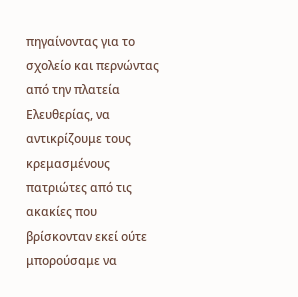πηγαίνοντας για το σχολείο και περνώντας από την πλατεία Ελευθερίας, να αντικρίζουμε τους κρεμασμένους πατριώτες από τις ακακίες που βρίσκονταν εκεί ούτε μπορούσαμε να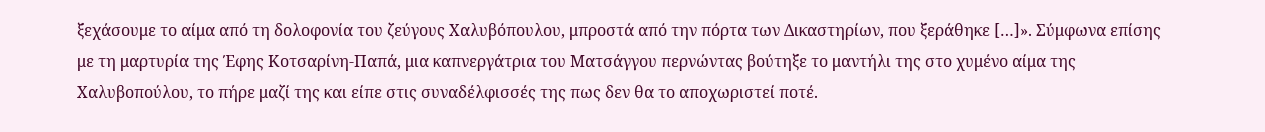ξεχάσουμε το αίμα από τη δολοφονία του ζεύγους Χαλυβόπουλου, μπροστά από την πόρτα των Δικαστηρίων, που ξεράθηκε […]». Σύμφωνα επίσης με τη μαρτυρία της Έφης Κοτσαρίνη-Παπά, μια καπνεργάτρια του Ματσάγγου περνώντας βούτηξε το μαντήλι της στο χυμένο αίμα της Χαλυβοπούλου, το πήρε μαζί της και είπε στις συναδέλφισσές της πως δεν θα το αποχωριστεί ποτέ.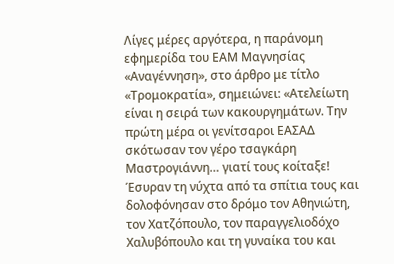Λίγες μέρες αργότερα, η παράνομη εφημερίδα του ΕΑΜ Μαγνησίας «Αναγέννηση», στο άρθρο με τίτλο «Τρομοκρατία», σημειώνει: «Ατελείωτη είναι η σειρά των κακουργημάτων. Την πρώτη μέρα οι γενίτσαροι ΕΑΣΑΔ σκότωσαν τον γέρο τσαγκάρη Μαστρογιάννη… γιατί τους κοίταξε! Έσυραν τη νύχτα από τα σπίτια τους και δολοφόνησαν στο δρόμο τον Αθηνιώτη, τον Χατζόπουλο, τον παραγγελιοδόχο Χαλυβόπουλο και τη γυναίκα του και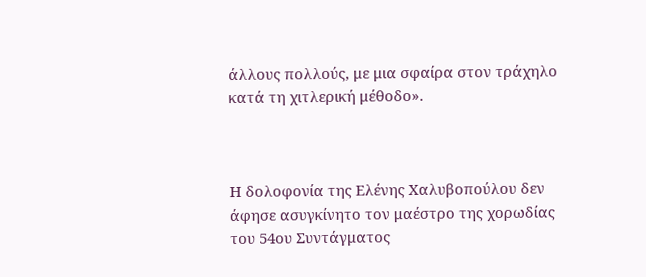άλλους πολλούς, με μια σφαίρα στον τράχηλο κατά τη χιτλερική μέθοδο».



Η δολοφονία της Ελένης Χαλυβοπούλου δεν άφησε ασυγκίνητο τον μαέστρο της χορωδίας του 54ου Συντάγματος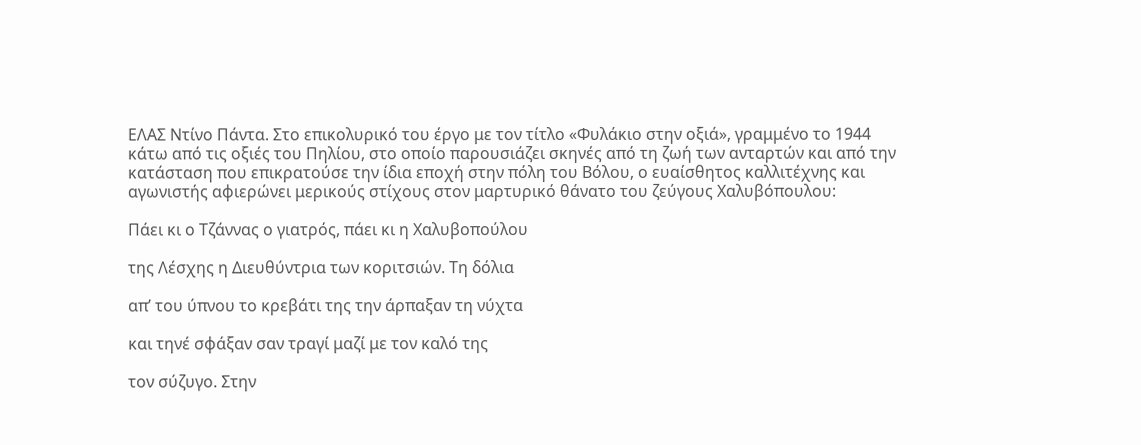ΕΛΑΣ Ντίνο Πάντα. Στο επικολυρικό του έργο με τον τίτλο «Φυλάκιο στην οξιά», γραμμένο το 1944 κάτω από τις οξιές του Πηλίου, στο οποίο παρουσιάζει σκηνές από τη ζωή των ανταρτών και από την κατάσταση που επικρατούσε την ίδια εποχή στην πόλη του Βόλου, ο ευαίσθητος καλλιτέχνης και αγωνιστής αφιερώνει μερικούς στίχους στον μαρτυρικό θάνατο του ζεύγους Χαλυβόπουλου:

Πάει κι ο Τζάννας ο γιατρός, πάει κι η Χαλυβοπούλου

της Λέσχης η Διευθύντρια των κοριτσιών. Τη δόλια

απ’ του ύπνου το κρεβάτι της την άρπαξαν τη νύχτα

και τηνέ σφάξαν σαν τραγί μαζί με τον καλό της

τον σύζυγο. Στην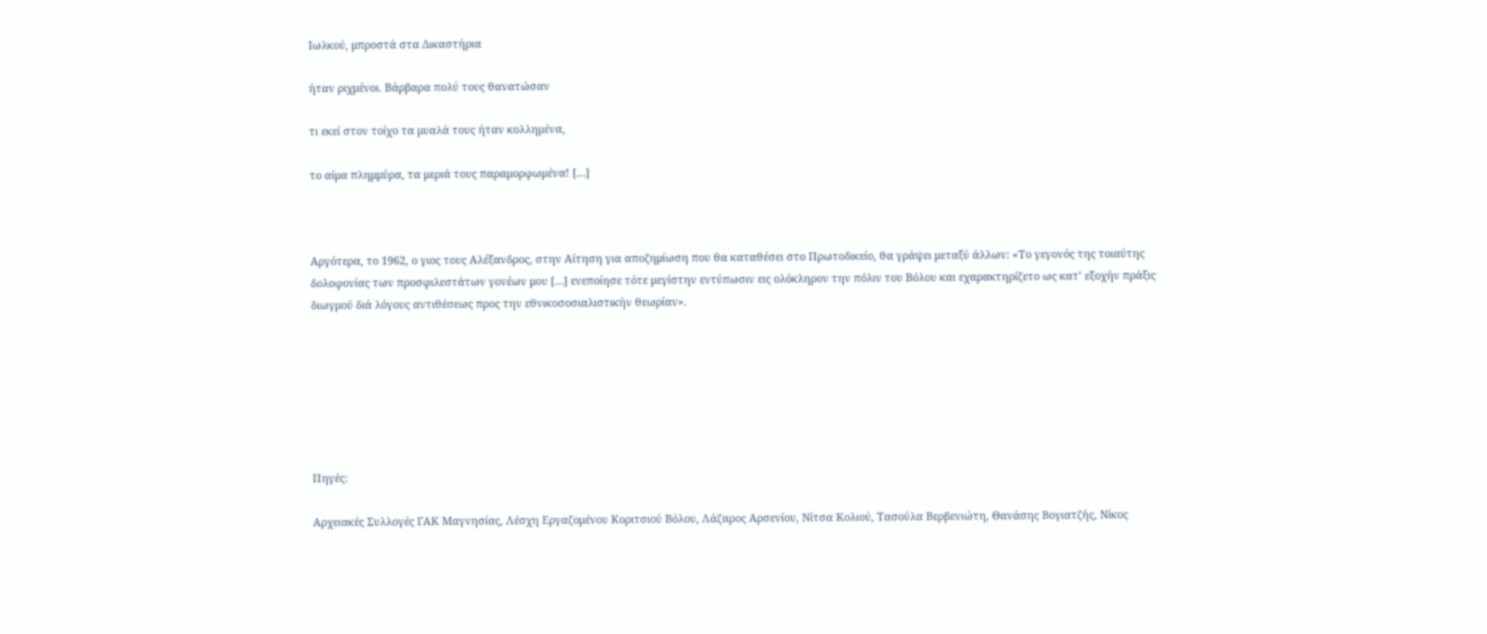Ιωλκού, μπροστά στα Δικαστήρια

ήταν ριχμένοι. Βάρβαρα πολύ τους θανατώσαν

τι εκεί στον τοίχο τα μυαλά τους ήταν κολλημένα,

το αίμα πλημμύρα, τα μεριά τους παραμορφωμένα! […]



Αργότερα, το 1962, ο γιος τους Αλέξανδρος, στην Αίτηση για αποζημίωση που θα καταθέσει στο Πρωτοδικείο, θα γράψει μεταξύ άλλων: «Το γεγονός της τοιαύτης δολοφονίας των προσφιλεστάτων γονέων μου […] ενεποίησε τότε μεγίστην εντύπωσιν εις ολόκληρον την πόλιν του Βόλου και εχαρακτηρίζετο ως κατ’ εξοχήν πράξις διωγμού διά λόγους αντιθέσεως προς την εθνικοσοσιαλιστικήν θεωρίαν».







Πηγές:

Αρχειακές Συλλογές ΓΑΚ Μαγνησίας, Λέσχη Εργαζομένου Κοριτσιού Βόλου, Λάζαρος Αρσενίου, Νίτσα Κολιού, Τασούλα Βερβενιώτη, Θανάσης Βογιατζής, Νίκος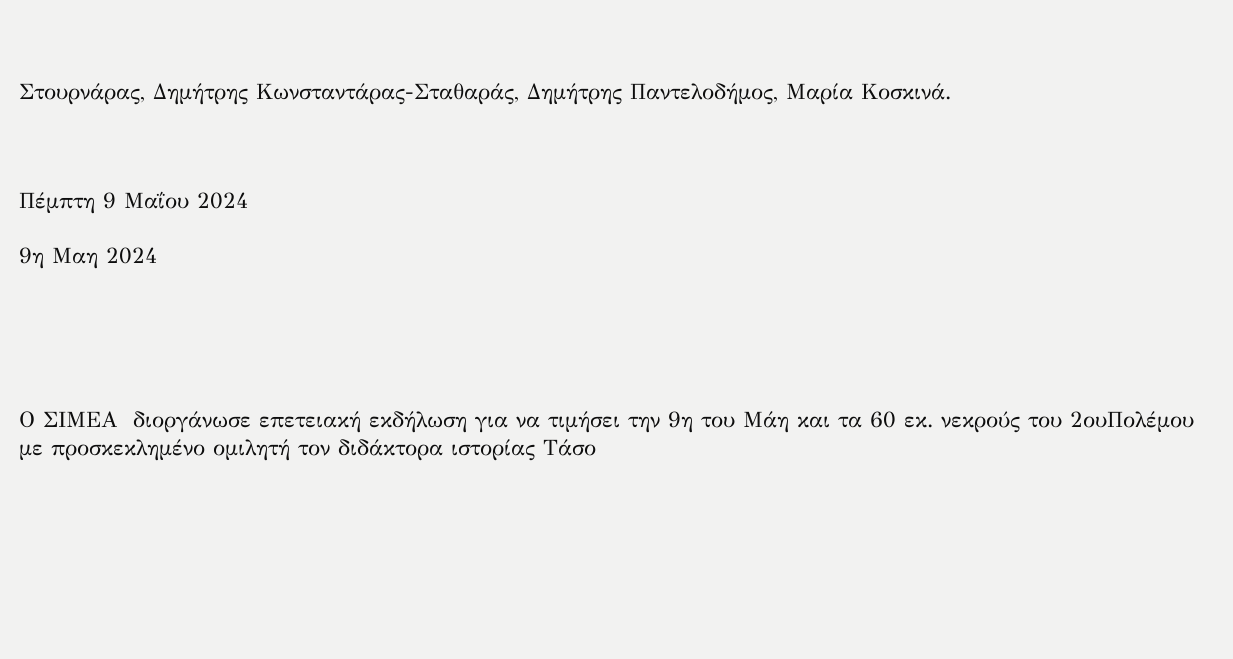Στουρνάρας, Δημήτρης Κωνσταντάρας-Σταθαράς, Δημήτρης Παντελοδήμος, Μαρία Κοσκινά.



Πέμπτη 9 Μαΐου 2024

9η Μαη 2024





Ο ΣΙΜΕΑ  διοργάνωσε επετειακή εκδήλωση για να τιμήσει την 9η του Μάη και τα 60 εκ. νεκρούς του 2ουΠολέμου με προσκεκλημένο ομιλητή τον διδάκτορα ιστορίας Τάσο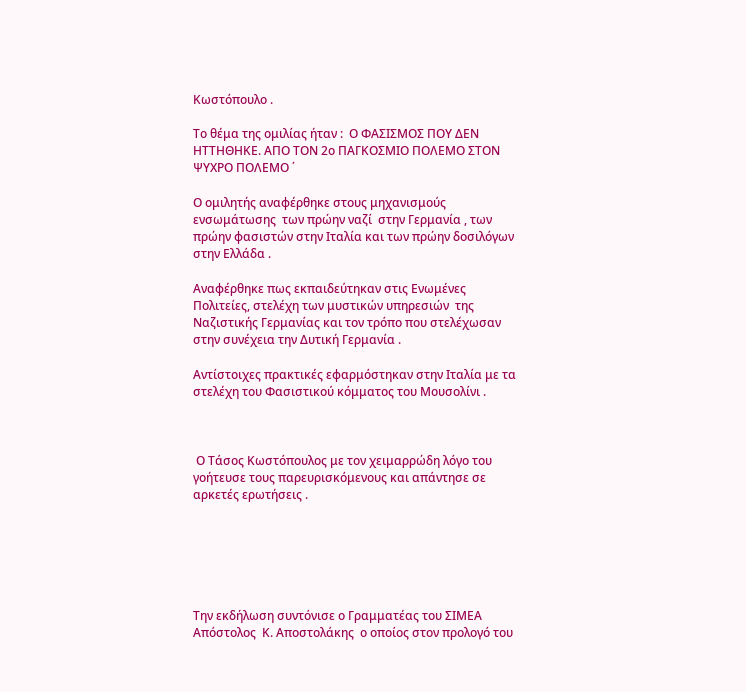Κωστόπουλο .

Το θέμα της ομιλίας ήταν :  Ο ΦΑΣΙΣΜΟΣ ΠΟΥ ΔΕΝ ΗΤΤΗΘΗΚΕ. ΑΠΟ ΤΟΝ 2ο ΠΑΓΚΟΣΜΙΟ ΠΟΛΕΜΟ ΣΤΟΝ ΨΥΧΡΟ ΠΟΛΕΜΟ ΄

Ο ομιλητής αναφέρθηκε στους μηχανισμούς ενσωμάτωσης  των πρώην ναζί  στην Γερμανία , των πρώην φασιστών στην Ιταλία και των πρώην δοσιλόγων στην Ελλάδα .

Αναφέρθηκε πως εκπαιδεύτηκαν στις Ενωμένες Πολιτείες, στελέχη των μυστικών υπηρεσιών  της Ναζιστικής Γερμανίας και τον τρόπο που στελέχωσαν στην συνέχεια την Δυτική Γερμανία .

Αντίστοιχες πρακτικές εφαρμόστηκαν στην Ιταλία με τα στελέχη του Φασιστικού κόμματος του Μουσολίνι .



 Ο Τάσος Κωστόπουλος με τον χειμαρρώδη λόγο του γοήτευσε τους παρευρισκόμενους και απάντησε σε αρκετές ερωτήσεις .






Την εκδήλωση συντόνισε ο Γραμματέας του ΣΙΜΕΑ  Απόστολος  Κ. Αποστολάκης  ο οποίος στον προλογό του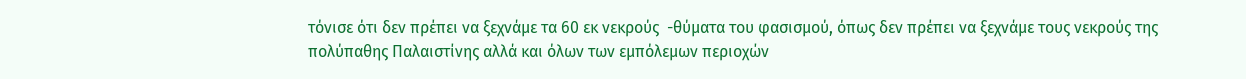τόνισε ότι δεν πρέπει να ξεχνάμε τα 60 εκ νεκρούς  -θύματα του φασισμού, όπως δεν πρέπει να ξεχνάμε τους νεκρούς της πολύπαθης Παλαιστίνης αλλά και όλων των εμπόλεμων περιοχών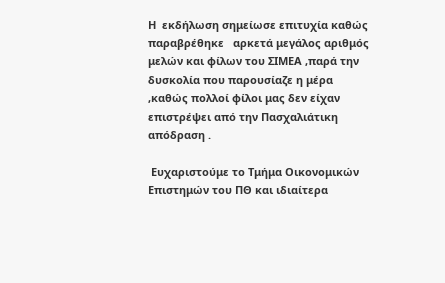Η  εκδήλωση σημείωσε επιτυχία καθώς παραβρέθηκε   αρκετά μεγάλος αριθμός μελών και φίλων του ΣΙΜΕΑ ,παρά την δυσκολία που παρουσίαζε η μέρα ,καθώς πολλοί φίλοι μας δεν είχαν επιστρέψει από την Πασχαλιάτικη απόδραση .

 Ευχαριστούμε το Τμήμα Οικονομικών Επιστημών του ΠΘ και ιδιαίτερα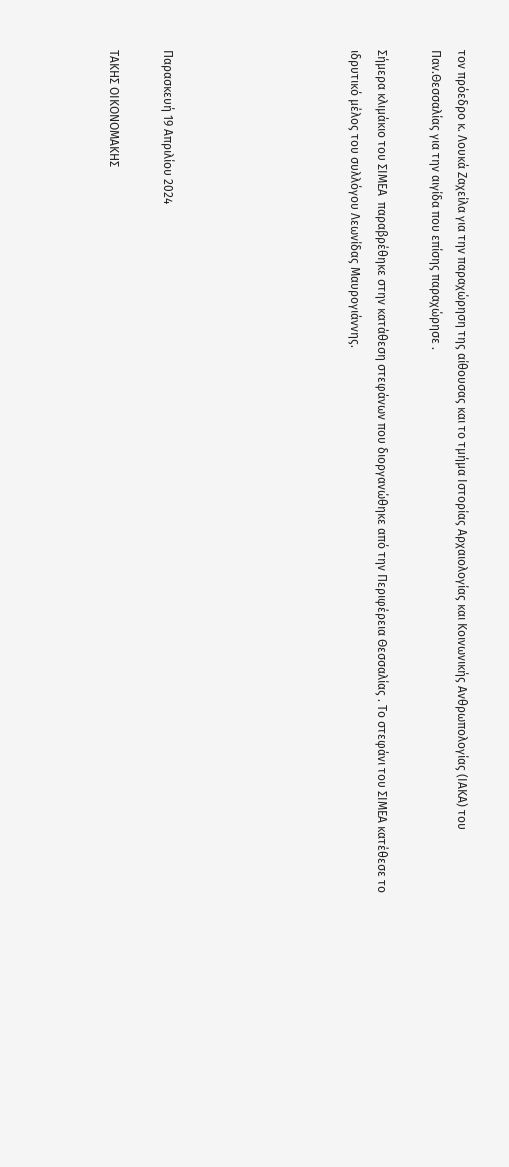τον πρόεδρο κ. Λουκά Ζαχείλα για την παραχώρηση της αίθουσας και το τμήμα Ιστορίας Αρχαιολογίας και Κοινωνικής Ανθρωπολογίας (ΙΑΚΑ) του Παν.Θεσσαλίας για την αιγίδα που επίσης παραχώρησε .

Σήμερα κλιμάκιο του ΣΙΜΕΑ  παραβρέθηκε στην κατάθεση στεφάνων που διοργανώθηκε από την Περιφέρεια Θεσσαλίας . Το στεφάνι του ΣΙΜΕΑ κατέθεσε το ιδρυτικό μέλος του συλλόγου Λεωνίδας Μαυρογιάννης.






Παρασκευή 19 Απριλίου 2024

ΤΑΚΗΣ ΟΙΚΟΝΟΜΑΚΗΣ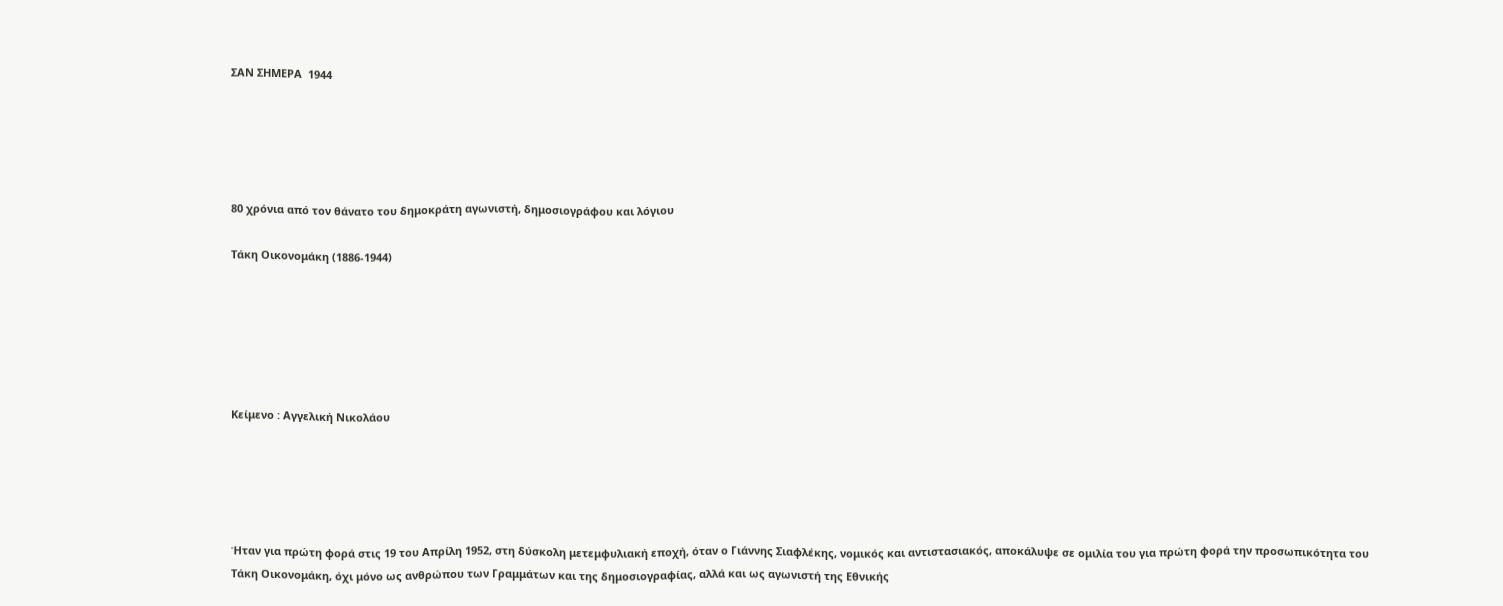ΣΑΝ ΣΗΜΕΡΑ  1944





80 χρόνια από τον θάνατο του δημοκράτη αγωνιστή, δημοσιογράφου και λόγιου

Τάκη Οικονομάκη (1886-1944)






Κείμενο : Αγγελική Νικολάου





Ήταν για πρώτη φορά στις 19 του Απρίλη 1952, στη δύσκολη μετεμφυλιακή εποχή, όταν ο Γιάννης Σιαφλέκης, νομικός και αντιστασιακός, αποκάλυψε σε ομιλία του για πρώτη φορά την προσωπικότητα του Τάκη Οικονομάκη, όχι μόνο ως ανθρώπου των Γραμμάτων και της δημοσιογραφίας, αλλά και ως αγωνιστή της Εθνικής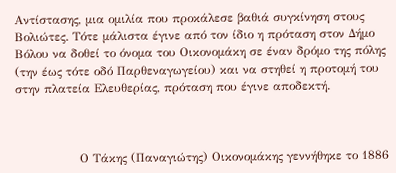Αντίστασης, μια ομιλία που προκάλεσε βαθιά συγκίνηση στους Βολιώτες. Τότε μάλιστα έγινε από τον ίδιο η πρόταση στον Δήμο Βόλου να δοθεί το όνομα του Οικονομάκη σε έναν δρόμο της πόλης (την έως τότε οδό Παρθεναγωγείου) και να στηθεί η προτομή του στην πλατεία Ελευθερίας, πρόταση που έγινε αποδεκτή.



                Ο Τάκης (Παναγιώτης) Οικονομάκης γεννήθηκε το 1886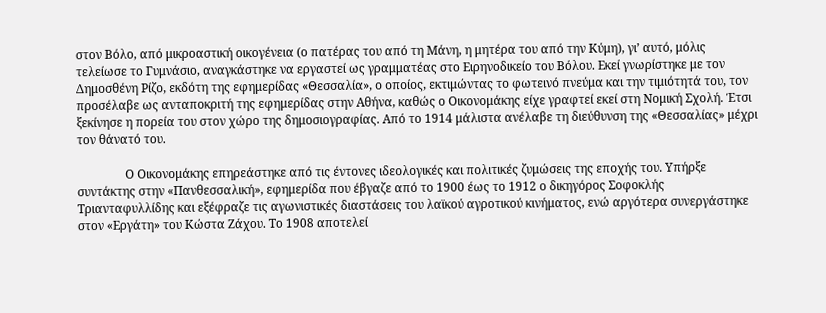στον Βόλο, από μικροαστική οικογένεια (ο πατέρας του από τη Μάνη, η μητέρα του από την Κύμη), γι’ αυτό, μόλις τελείωσε το Γυμνάσιο, αναγκάστηκε να εργαστεί ως γραμματέας στο Ειρηνοδικείο του Βόλου. Εκεί γνωρίστηκε με τον Δημοσθένη Ρίζο, εκδότη της εφημερίδας «Θεσσαλία», ο οποίος, εκτιμώντας το φωτεινό πνεύμα και την τιμιότητά του, τον προσέλαβε ως ανταποκριτή της εφημερίδας στην Αθήνα, καθώς ο Οικονομάκης είχε γραφτεί εκεί στη Νομική Σχολή. Έτσι ξεκίνησε η πορεία του στον χώρο της δημοσιογραφίας. Από το 1914 μάλιστα ανέλαβε τη διεύθυνση της «Θεσσαλίας» μέχρι τον θάνατό του.

                Ο Οικονομάκης επηρεάστηκε από τις έντονες ιδεολογικές και πολιτικές ζυμώσεις της εποχής του. Υπήρξε συντάκτης στην «Πανθεσσαλική», εφημερίδα που έβγαζε από το 1900 έως το 1912 ο δικηγόρος Σοφοκλής Τριανταφυλλίδης και εξέφραζε τις αγωνιστικές διαστάσεις του λαϊκού αγροτικού κινήματος, ενώ αργότερα συνεργάστηκε στον «Εργάτη» του Κώστα Ζάχου. Το 1908 αποτελεί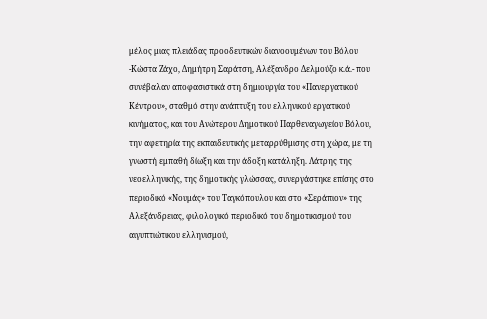μέλος μιας πλειάδας προοδευτικών διανοουμένων του Βόλου -Κώστα Ζάχο, Δημήτρη Σαράτση, Αλέξανδρο Δελμούζο κ.ά.- που συνέβαλαν αποφασιστικά στη δημιουργία του «Πανεργατικού Κέντρου», σταθμό στην ανάπτυξη του ελληνικού εργατικού κινήματος, και του Ανώτερου Δημοτικού Παρθεναγωγείου Βόλου, την αφετηρία της εκπαιδευτικής μεταρρύθμισης στη χώρα, με τη γνωστή εμπαθή δίωξη και την άδοξη κατάληξη. Λάτρης της νεοελληνικής, της δημοτικής γλώσσας, συνεργάστηκε επίσης στο περιοδικό «Νουμάς» του Ταγκόπουλου και στο «Σεράπιον» της Αλεξάνδρειας, φιλολογικό περιοδικό του δημοτικισμού του αιγυπτιώτικου ελληνισμού,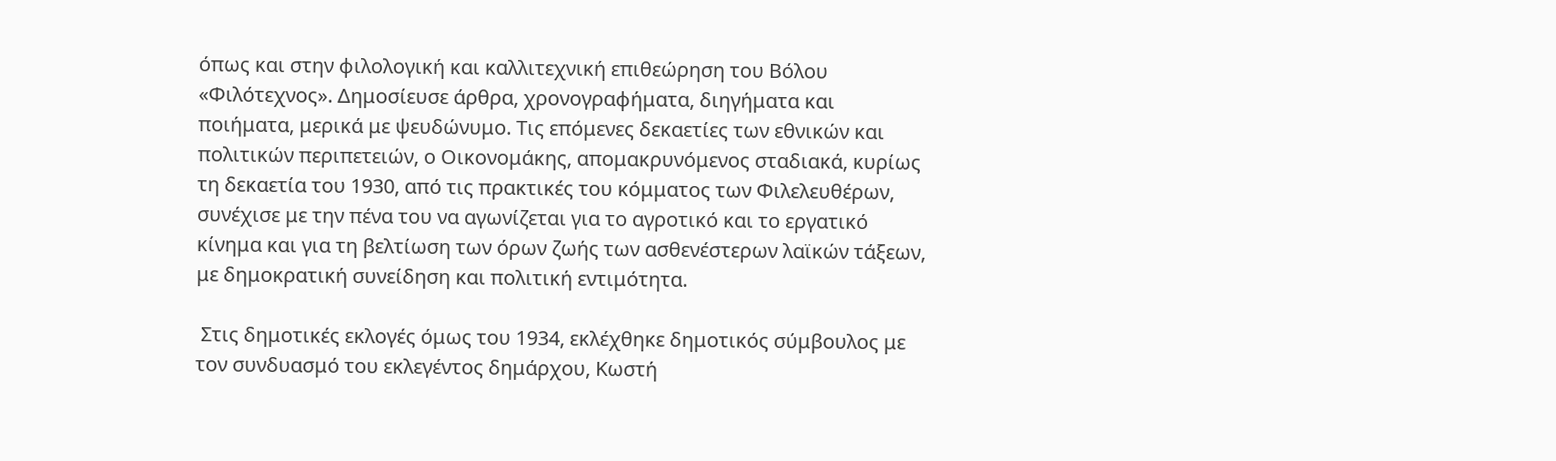όπως και στην φιλολογική και καλλιτεχνική επιθεώρηση του Βόλου «Φιλότεχνος». Δημοσίευσε άρθρα, χρονογραφήματα, διηγήματα και ποιήματα, μερικά με ψευδώνυμο. Τις επόμενες δεκαετίες των εθνικών και πολιτικών περιπετειών, ο Οικονομάκης, απομακρυνόμενος σταδιακά, κυρίως τη δεκαετία του 1930, από τις πρακτικές του κόμματος των Φιλελευθέρων, συνέχισε με την πένα του να αγωνίζεται για το αγροτικό και το εργατικό κίνημα και για τη βελτίωση των όρων ζωής των ασθενέστερων λαϊκών τάξεων, με δημοκρατική συνείδηση και πολιτική εντιμότητα.

 Στις δημοτικές εκλογές όμως του 1934, εκλέχθηκε δημοτικός σύμβουλος με τον συνδυασμό του εκλεγέντος δημάρχου, Κωστή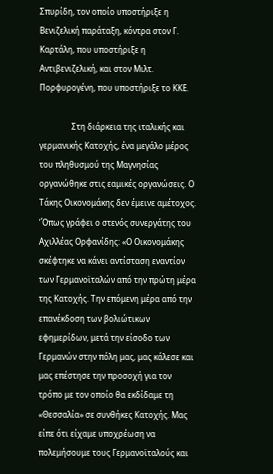Σπυρίδη, τον οποίο υποστήριξε η Βενιζελική παράταξη, κόντρα στον Γ. Καρτάλη, που υποστήριξε η Αντιβενιζελική, και στον Μιλτ. Πορφυρογένη, που υποστήριξε το ΚΚΕ.

                Στη διάρκεια της ιταλικής και γερμανικής Κατοχής, ένα μεγάλο μέρος του πληθυσμού της Μαγνησίας οργανώθηκε στις εαμικές οργανώσεις. Ο Τάκης Οικονομάκης δεν έμεινε αμέτοχος. ‘Όπως γράφει ο στενός συνεργάτης του Αχιλλέας Ορφανίδης: «Ο Οικονομάκης σκέφτηκε να κάνει αντίσταση εναντίον των Γερμανοϊταλών από την πρώτη μέρα της Κατοχής. Την επόμενη μέρα από την επανέκδοση των βολιώτικων εφημερίδων, μετά την είσοδο των Γερμανών στην πόλη μας, μας κάλεσε και μας επέστησε την προσοχή για τον τρόπο με τον οποίο θα εκδίδαμε τη «Θεσσαλία» σε συνθήκες Κατοχής. Μας είπε ότι είχαμε υποχρέωση να πολεμήσουμε τους Γερμανοϊταλούς και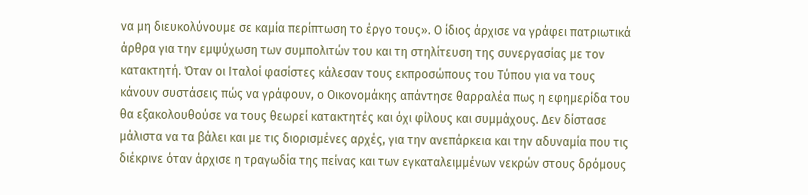να μη διευκολύνουμε σε καμία περίπτωση το έργο τους». Ο ίδιος άρχισε να γράφει πατριωτικά άρθρα για την εμψύχωση των συμπολιτών του και τη στηλίτευση της συνεργασίας με τον κατακτητή. Όταν οι Ιταλοί φασίστες κάλεσαν τους εκπροσώπους του Τύπου για να τους κάνουν συστάσεις πώς να γράφουν, ο Οικονομάκης απάντησε θαρραλέα πως η εφημερίδα του θα εξακολουθούσε να τους θεωρεί κατακτητές και όχι φίλους και συμμάχους. Δεν δίστασε μάλιστα να τα βάλει και με τις διορισμένες αρχές, για την ανεπάρκεια και την αδυναμία που τις διέκρινε όταν άρχισε η τραγωδία της πείνας και των εγκαταλειμμένων νεκρών στους δρόμους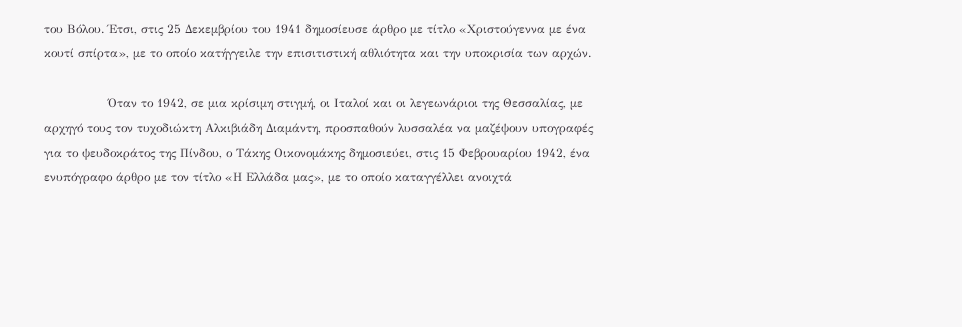του Βόλου. Έτσι, στις 25 Δεκεμβρίου του 1941 δημοσίευσε άρθρο με τίτλο «Χριστούγεννα με ένα κουτί σπίρτα», με το οποίο κατήγγειλε την επισιτιστική αθλιότητα και την υποκρισία των αρχών.

                Όταν το 1942, σε μια κρίσιμη στιγμή, οι Ιταλοί και οι λεγεωνάριοι της Θεσσαλίας, με αρχηγό τους τον τυχοδιώκτη Αλκιβιάδη Διαμάντη, προσπαθούν λυσσαλέα να μαζέψουν υπογραφές για το ψευδοκράτος της Πίνδου, ο Τάκης Οικονομάκης δημοσιεύει, στις 15 Φεβρουαρίου 1942, ένα ενυπόγραφο άρθρο με τον τίτλο «Η Ελλάδα μας», με το οποίο καταγγέλλει ανοιχτά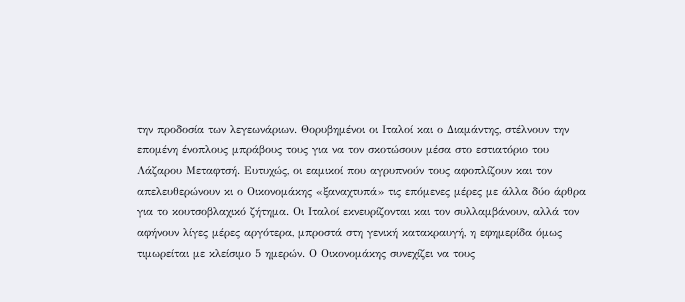την προδοσία των λεγεωνάριων. Θορυβημένοι οι Ιταλοί και ο Διαμάντης, στέλνουν την επομένη ένοπλους μπράβους τους για να τον σκοτώσουν μέσα στο εστιατόριο του Λάζαρου Μεταφτσή. Ευτυχώς, οι εαμικοί που αγρυπνούν τους αφοπλίζουν και τον απελευθερώνουν κι ο Οικονομάκης «ξαναχτυπά» τις επόμενες μέρες με άλλα δύο άρθρα για το κουτσοβλαχικό ζήτημα. Οι Ιταλοί εκνευρίζονται και τον συλλαμβάνουν, αλλά τον αφήνουν λίγες μέρες αργότερα, μπροστά στη γενική κατακραυγή, η εφημερίδα όμως τιμωρείται με κλείσιμο 5 ημερών. Ο Οικονομάκης συνεχίζει να τους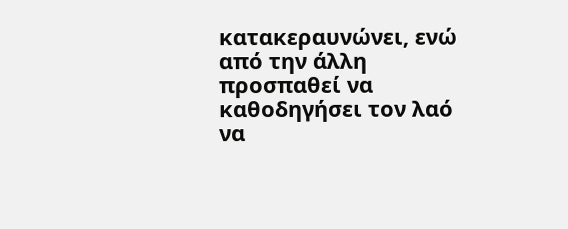κατακεραυνώνει, ενώ από την άλλη προσπαθεί να καθοδηγήσει τον λαό να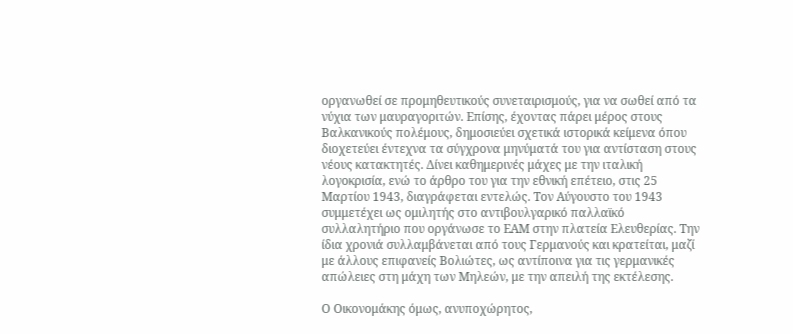οργανωθεί σε προμηθευτικούς συνεταιρισμούς, για να σωθεί από τα νύχια των μαυραγοριτών. Επίσης, έχοντας πάρει μέρος στους Βαλκανικούς πολέμους, δημοσιεύει σχετικά ιστορικά κείμενα όπου διοχετεύει έντεχνα τα σύγχρονα μηνύματά του για αντίσταση στους νέους κατακτητές. Δίνει καθημερινές μάχες με την ιταλική λογοκρισία, ενώ το άρθρο του για την εθνική επέτειο, στις 25 Μαρτίου 1943, διαγράφεται εντελώς. Τον Αύγουστο του 1943 συμμετέχει ως ομιλητής στο αντιβουλγαρικό παλλαϊκό συλλαλητήριο που οργάνωσε το ΕΑΜ στην πλατεία Ελευθερίας. Την ίδια χρονιά συλλαμβάνεται από τους Γερμανούς και κρατείται, μαζί με άλλους επιφανείς Βολιώτες, ως αντίποινα για τις γερμανικές απώλειες στη μάχη των Μηλεών, με την απειλή της εκτέλεσης.

Ο Οικονομάκης όμως, ανυποχώρητος,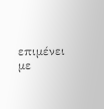επιμένει με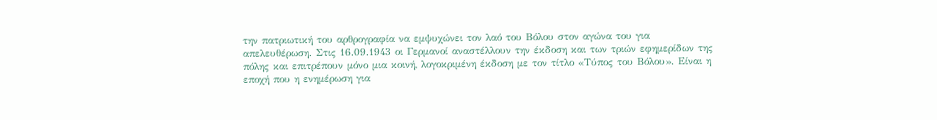την πατριωτική του αρθρογραφία να εμψυχώνει τον λαό του Βόλου στον αγώνα του για απελευθέρωση. Στις 16.09.1943 οι Γερμανοί αναστέλλουν την έκδοση και των τριών εφημερίδων της πόλης και επιτρέπουν μόνο μια κοινή, λογοκριμένη έκδοση με τον τίτλο «Τύπος του Βόλου». Είναι η εποχή που η ενημέρωση για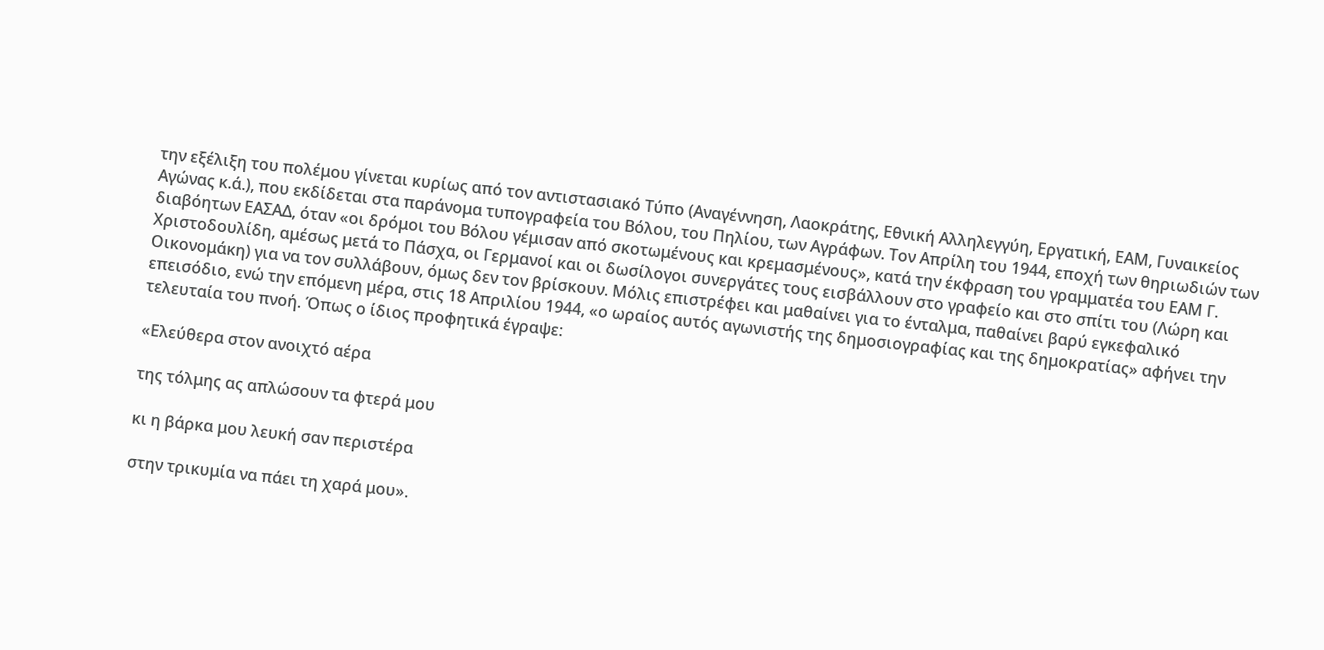την εξέλιξη του πολέμου γίνεται κυρίως από τον αντιστασιακό Τύπο (Αναγέννηση, Λαοκράτης, Εθνική Αλληλεγγύη, Εργατική, ΕΑΜ, Γυναικείος Αγώνας κ.ά.), που εκδίδεται στα παράνομα τυπογραφεία του Βόλου, του Πηλίου, των Αγράφων. Τον Απρίλη του 1944, εποχή των θηριωδιών των διαβόητων ΕΑΣΑΔ, όταν «οι δρόμοι του Βόλου γέμισαν από σκοτωμένους και κρεμασμένους», κατά την έκφραση του γραμματέα του ΕΑΜ Γ. Χριστοδουλίδη, αμέσως μετά το Πάσχα, οι Γερμανοί και οι δωσίλογοι συνεργάτες τους εισβάλλουν στο γραφείο και στο σπίτι του (Λώρη και Οικονομάκη) για να τον συλλάβουν, όμως δεν τον βρίσκουν. Μόλις επιστρέφει και μαθαίνει για το ένταλμα, παθαίνει βαρύ εγκεφαλικό επεισόδιο, ενώ την επόμενη μέρα, στις 18 Απριλίου 1944, «ο ωραίος αυτός αγωνιστής της δημοσιογραφίας και της δημοκρατίας» αφήνει την τελευταία του πνοή. Όπως ο ίδιος προφητικά έγραψε:

«Ελεύθερα στον ανοιχτό αέρα

της τόλμης ας απλώσουν τα φτερά μου

κι η βάρκα μου λευκή σαν περιστέρα

στην τρικυμία να πάει τη χαρά μου».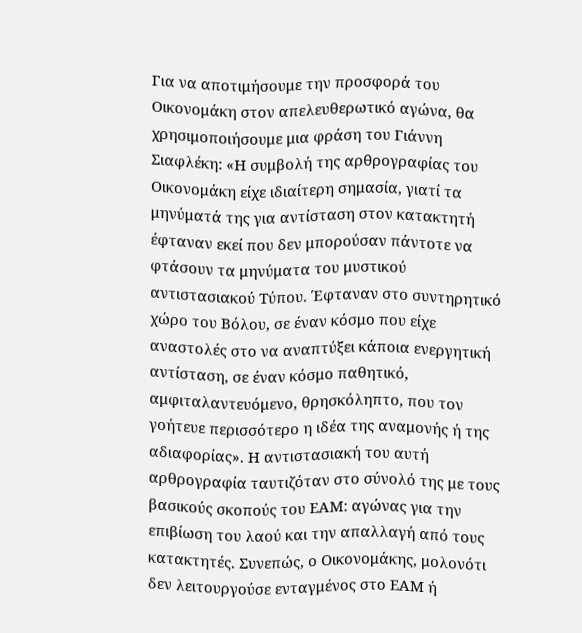Για να αποτιμήσουμε την προσφορά του Οικονομάκη στον απελευθερωτικό αγώνα, θα χρησιμοποιήσουμε μια φράση του Γιάννη Σιαφλέκη: «Η συμβολή της αρθρογραφίας του Οικονομάκη είχε ιδιαίτερη σημασία, γιατί τα μηνύματά της για αντίσταση στον κατακτητή έφταναν εκεί που δεν μπορούσαν πάντοτε να φτάσουν τα μηνύματα του μυστικού αντιστασιακού Τύπου. Έφταναν στο συντηρητικό χώρο του Βόλου, σε έναν κόσμο που είχε αναστολές στο να αναπτύξει κάποια ενεργητική αντίσταση, σε έναν κόσμο παθητικό, αμφιταλαντευόμενο, θρησκόληπτο, που τον γοήτευε περισσότερο η ιδέα της αναμονής ή της αδιαφορίας». Η αντιστασιακή του αυτή αρθρογραφία ταυτιζόταν στο σύνολό της με τους βασικούς σκοπούς του ΕΑΜ: αγώνας για την επιβίωση του λαού και την απαλλαγή από τους κατακτητές. Συνεπώς, ο Οικονομάκης, μολονότι δεν λειτουργούσε ενταγμένος στο ΕΑΜ ή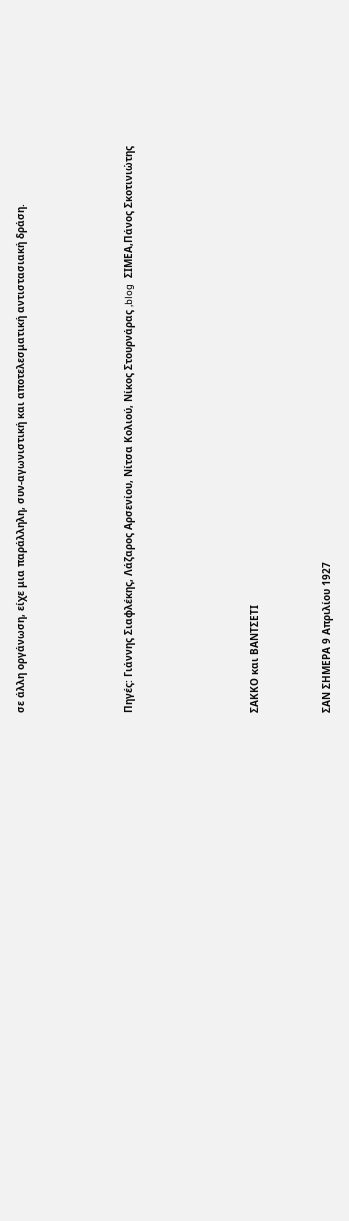σε άλλη οργάνωση, είχε μια παράλληλη, συν-αγωνιστική και αποτελεσματική αντιστασιακή δράση.





Πηγές: Γιάννης Σιαφλέκης, Λάζαρος Αρσενίου, Νίτσα Κολιού, Νίκος Στουρνάρας ,blog  ΣΙΜΕΑ,Πάνος Σκοτινιώτης






ΣΑΚΚΟ και ΒΑΝΤΣΕΤΙ



ΣΑΝ ΣΗΜΕΡΑ 9 Απριλίου 1927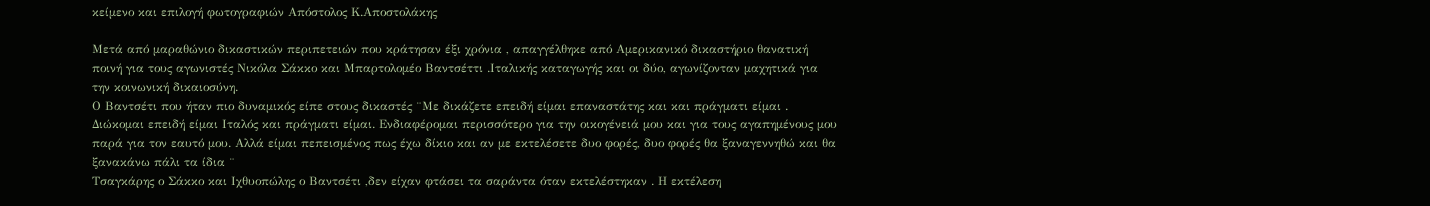κείμενο και επιλογή φωτογραφιών Απόστολος Κ.Αποστολάκης

Μετά από μαραθώνιο δικαστικών περιπετειών που κράτησαν έξι χρόνια , απαγγέλθηκε από Αμερικανικό δικαστήριο θανατική ποινή για τους αγωνιστές Νικόλα Σάκκο και Μπαρτολομέο Βαντσέττι .Ιταλικής καταγωγής και οι δύο, αγωνίζονταν μαχητικά για την κοινωνική δικαιοσύνη.
Ο Βαντσέτι που ήταν πιο δυναμικός είπε στους δικαστές ¨Με δικάζετε επειδή είμαι επαναστάτης και και πράγματι είμαι . Διώκομαι επειδή είμαι Ιταλός και πράγματι είμαι. Ενδιαφέρομαι περισσότερο για την οικογένειά μου και για τους αγαπημένους μου παρά για τον εαυτό μου. Αλλά είμαι πεπεισμένος πως έχω δίκιο και αν με εκτελέσετε δυο φορές, δυο φορές θα ξαναγεννηθώ και θα ξανακάνω πάλι τα ίδια ¨
Τσαγκάρης ο Σάκκο και Ιχθυοπώλης ο Βαντσέτι ,δεν είχαν φτάσει τα σαράντα όταν εκτελέστηκαν . Η εκτέλεση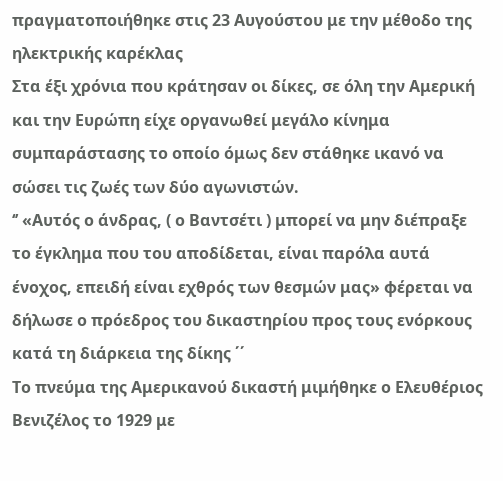πραγματοποιήθηκε στις 23 Αυγούστου με την μέθοδο της ηλεκτρικής καρέκλας
Στα έξι χρόνια που κράτησαν οι δίκες, σε όλη την Αμερική και την Ευρώπη είχε οργανωθεί μεγάλο κίνημα συμπαράστασης το οποίο όμως δεν στάθηκε ικανό να σώσει τις ζωές των δύο αγωνιστών.
‘’ «Αυτός ο άνδρας, ( ο Βαντσέτι ) μπορεί να μην διέπραξε το έγκλημα που του αποδίδεται, είναι παρόλα αυτά ένοχος, επειδή είναι εχθρός των θεσμών μας» φέρεται να δήλωσε ο πρόεδρος του δικαστηρίου προς τους ενόρκους κατά τη διάρκεια της δίκης ΄΄
Το πνεύμα της Αμερικανού δικαστή μιμήθηκε ο Ελευθέριος Βενιζέλος το 1929 με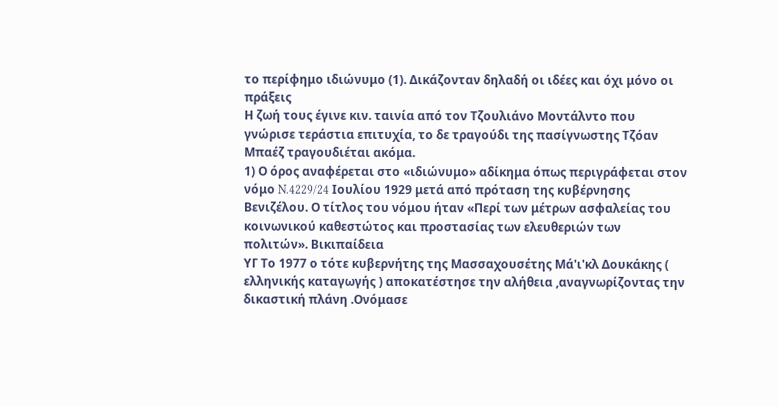το περίφημο ιδιώνυμο (1). Δικάζονταν δηλαδή οι ιδέες και όχι μόνο οι πράξεις
Η ζωή τους έγινε κιν. ταινία από τον Τζουλιάνο Μοντάλντο που γνώρισε τεράστια επιτυχία, το δε τραγούδι της πασίγνωστης Τζόαν Μπαέζ τραγουδιέται ακόμα.
1) Ο όρος αναφέρεται στο «ιδιώνυμο» αδίκημα όπως περιγράφεται στον νόμο N.4229/24 Ιουλίου 1929 μετά από πρόταση της κυβέρνησης Βενιζέλου. Ο τίτλος του νόμου ήταν «Περί των μέτρων ασφαλείας του κοινωνικού καθεστώτος και προστασίας των ελευθεριών των πολιτών». Βικιπαίδεια
ΥΓ Το 1977 ο τότε κυβερνήτης της Μασσαχουσέτης Μά'ι'κλ Δουκάκης ( ελληνικής καταγωγής ) αποκατέστησε την αλήθεια ,αναγνωρίζοντας την δικαστική πλάνη .Ονόμασε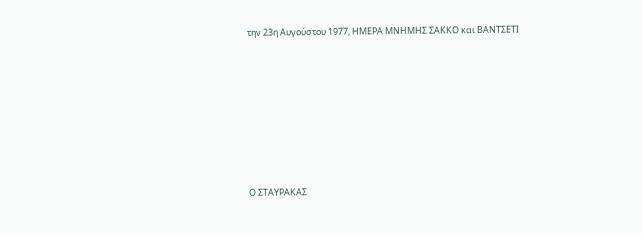την 23η Αυγούστου 1977, ΗΜΕΡΑ ΜΝΗΜΗΣ ΣΑΚΚΟ και ΒΑΝΤΣΕΤΙ







Ο ΣΤΑΥΡΑΚΑΣ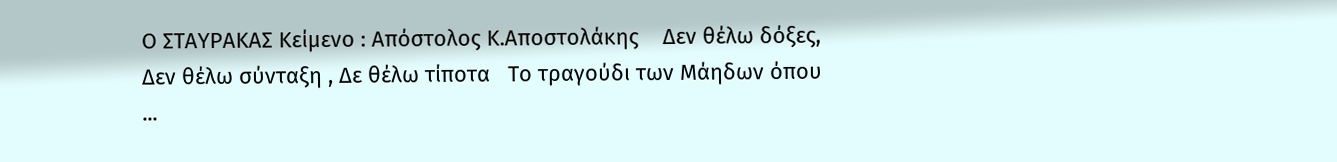Ο ΣΤΑΥΡΑΚΑΣ Κείμενο : Απόστολος Κ.Αποστολάκης    Δεν θέλω δόξες, Δεν θέλω σύνταξη , Δε θέλω τίποτα   Το τραγούδι των Μάηδων όπου ...